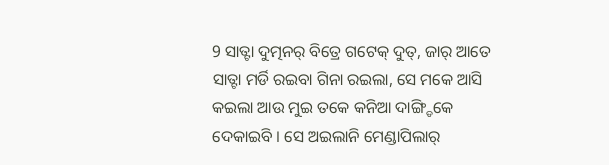9 ସାତ୍ଟା ଦୁତ୍ମନର୍ ବିତ୍ରେ ଗଟେକ୍ ଦୁତ୍, ଜାର୍ ଆତେ ସାତ୍ଟା ମର୍ଡି ରଇବା ଗିନା ରଇଲା, ସେ ମକେ ଆସି କଇଲା ଆଉ ମୁଇ ତକେ କନିଆ ଦାଙ୍ଗ୍ଡିକେ ଦେକାଇବି । ସେ ଅଇଲାନି ମେଣ୍ଡାପିଲାର୍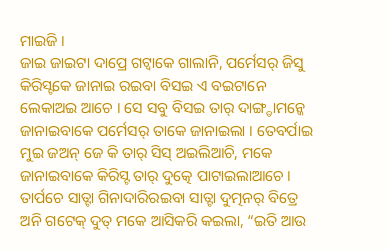ମାଇଜି ।
ଜାଇ ଜାଇଟା ଦାପ୍ରେ ଗଟ୍ବାକେ ଗାଲାନି, ପର୍ମେସର୍ ଜିସୁ କିରିସ୍ଟକେ ଜାନାଇ ରଇବା ବିସଇ ଏ ବଇଟାନେ ଲେକାଅଇ ଆଚେ । ସେ ସବୁ ବିସଇ ତାର୍ ଦାଙ୍ଗ୍ଡାମନ୍କେ ଜାନାଇବାକେ ପର୍ମେସର୍ ତାକେ ଜାନାଇଲା । ତେବର୍ପାଇ ମୁଇ ଜଅନ୍ ଜେ କି ତାର୍ ସିସ୍ ଅଇଲିଆଚି, ମକେ ଜାନାଇବାକେ କିରିସ୍ଟ ତାର୍ ଦୁତ୍କେ ପାଟାଇଲାଆଚେ ।
ତାର୍ପଚେ ସାତ୍ଟା ଗିନାଦାରିରଇବା ସାତ୍ଟା ଦୁତ୍ମନର୍ ବିତ୍ରେ ଅନି ଗଟେକ୍ ଦୁତ୍ ମକେ ଆସିକରି କଇଲା, “ଇତି ଆଉ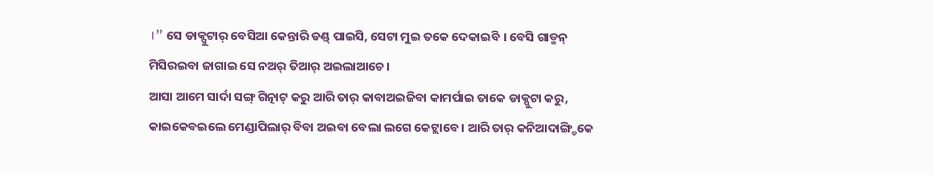।” ସେ ଡାକ୍ପୁଟାର୍ ବେସିଆ କେନ୍ତାରି ଡଣ୍ଡ୍ ପାଇସି, ସେଟା ମୁଇ ତକେ ଦେକାଇବି । ବେସି ଗାଡ୍ମନ୍ ମିସିରଇବା ଜାଗାଇ ସେ ନଅର୍ ତିଆର୍ ଅଇଲାଆଚେ ।
ଆସା ଆମେ ସାର୍ଦା ସଙ୍ଗ୍ ଗିତ୍ନାଟ୍ କରୁ ଆରି ତାର୍ କାବାଅଇଜିବା କାମର୍ପାଇ ତାକେ ଡାକ୍ପୁଟା କରୁ, କାଇକେବଇଲେ ମେଣ୍ଡାପିଲାର୍ ବିବା ଅଇବା ବେଲା ଲଗେ କେଟ୍ଲାବେ । ଆରି ତାର୍ କନିଆଦାଙ୍ଗ୍ଡିକେ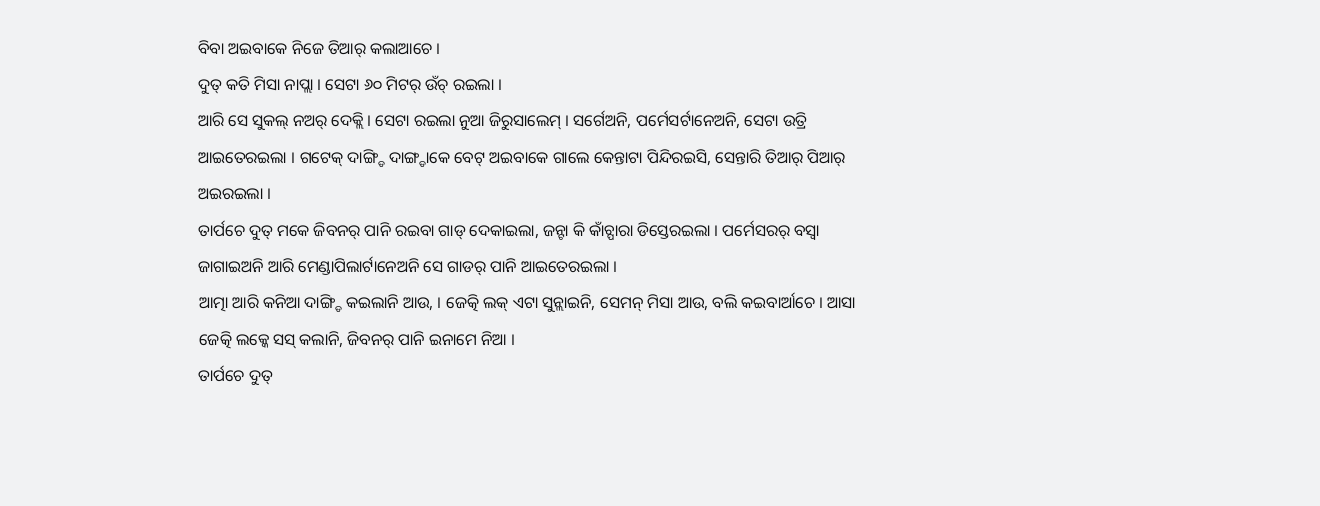ବିବା ଅଇବାକେ ନିଜେ ତିଆର୍ କଲାଆଚେ ।
ଦୁତ୍ କତି ମିସା ନାପ୍ଲା । ସେଟା ୬୦ ମିଟର୍ ଉଁଚ୍ ରଇଲା ।
ଆରି ସେ ସୁକଲ୍ ନଅର୍ ଦେକ୍ଲି । ସେଟା ରଇଲା ନୁଆ ଜିରୁସାଲେମ୍ । ସର୍ଗେଅନି, ପର୍ମେସର୍ଟାନେଅନି, ସେଟା ଉତ୍ରି ଆଇତେରଇଲା । ଗଟେକ୍ ଦାଙ୍ଗ୍ଡି ଦାଙ୍ଗ୍ଡାକେ ବେଟ୍ ଅଇବାକେ ଗାଲେ କେନ୍ତାଟା ପିନ୍ଦିରଇସି, ସେନ୍ତାରି ତିଆର୍ ପିଆର୍ ଅଇରଇଲା ।
ତାର୍ପଚେ ଦୁତ୍ ମକେ ଜିବନର୍ ପାନି ରଇବା ଗାଡ୍ ଦେକାଇଲା, ଜନ୍ଟା କି କାଁଚ୍ପାରା ଡିସ୍ତେରଇଲା । ପର୍ମେସରର୍ ବସ୍ବା ଜାଗାଇଅନି ଆରି ମେଣ୍ଡାପିଲାର୍ଟାନେଅନି ସେ ଗାଡର୍ ପାନି ଆଇତେରଇଲା ।
ଆତ୍ମା ଆରି କନିଆ ଦାଙ୍ଗ୍ଡି କଇଲାନି ଆଉ, । ଜେତ୍କି ଲକ୍ ଏଟା ସୁନ୍ଲାଇନି, ସେମନ୍ ମିସା ଆଉ, ବଲି କଇବାର୍ଆଚେ । ଆସା ଜେତ୍କି ଲକ୍କେ ସସ୍ କଲାନି, ଜିବନର୍ ପାନି ଇନାମେ ନିଆ ।
ତାର୍ପଚେ ଦୁତ୍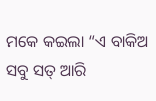ମକେ କଇଲା “ଏ ବାକିଅ ସବୁ ସତ୍ ଆରି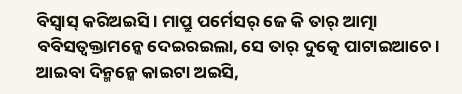ବିସ୍ବାସ୍ କରିଅଇସି । ମାପ୍ରୁ ପର୍ମେସର୍ ଜେ କି ତାର୍ ଆତ୍ମା ବବିସତ୍ବକ୍ତାମନ୍କେ ଦେଇରଇଲା, ସେ ତାର୍ ଦୁତ୍କେ ପାଟାଇଆଚେ । ଆଇବା ଦିନ୍ମନ୍କେ କାଇଟା ଅଇସି,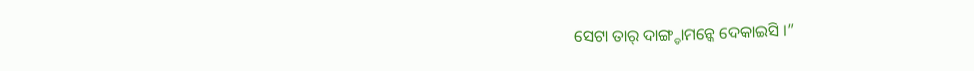ସେଟା ତାର୍ ଦାଙ୍ଗ୍ଡାମନ୍କେ ଦେକାଇସି ।”